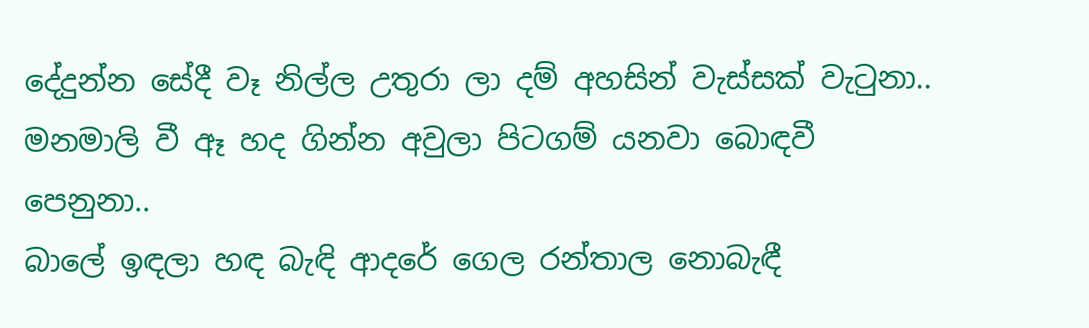දේදුන්න සේදී වෑ නිල්ල උතුරා ලා දම් අහසින් වැස්සක් වැටුනා..
මනමාලි වී ඈ හද ගින්න අවුලා පිටගම් යනවා බොඳවී පෙනුනා..
බාලේ ඉඳලා හඳ බැඳි ආදරේ ගෙල රන්තාල නොබැඳී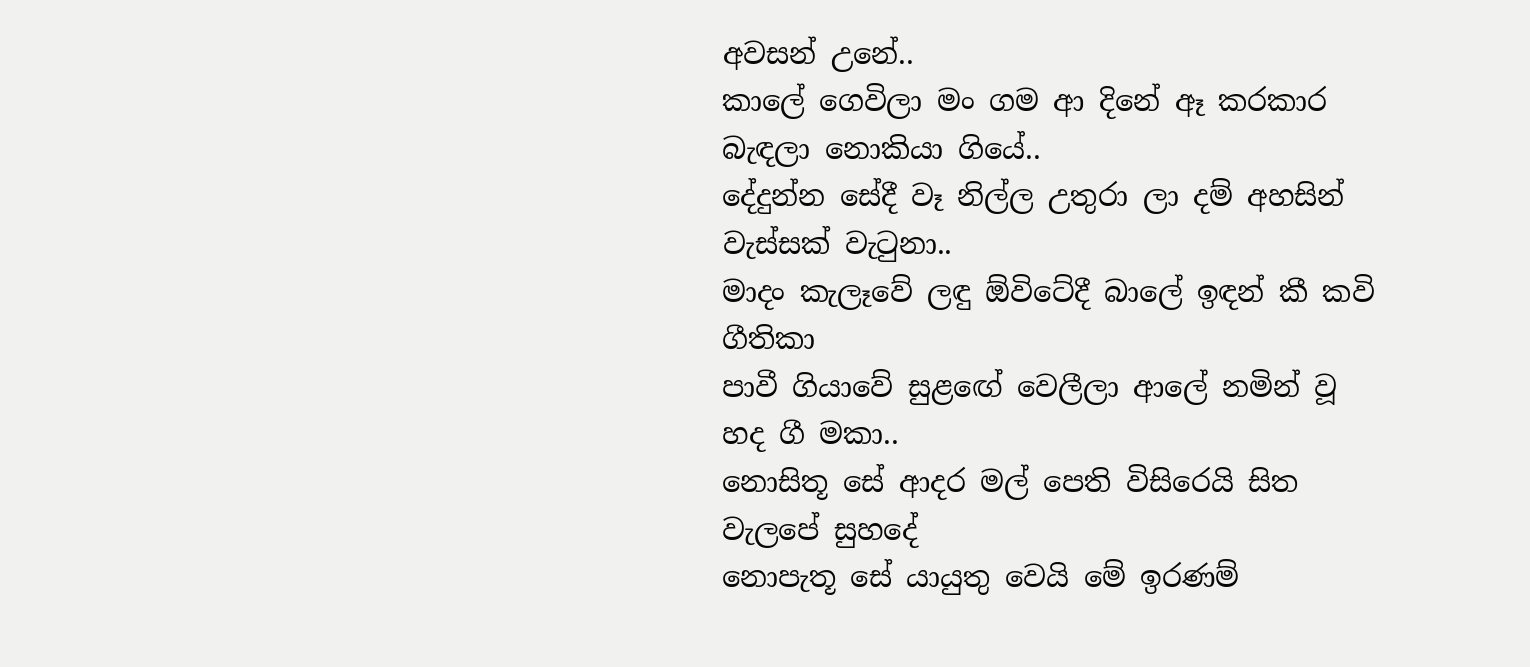අවසන් උනේ..
කාලේ ගෙවිලා මං ගම ආ දිනේ ඈ කරකාර බැඳලා නොකියා ගියේ..
දේදුන්න සේදී වෑ නිල්ල උතුරා ලා දම් අහසින් වැස්සක් වැටුනා..
මාදං කැලෑවේ ලඳු ඕවිටේදී බාලේ ඉඳන් කී කවි ගීතිකා
පාවී ගියාවේ සුළඟේ වෙලීලා ආලේ නමින් වූ හද ගී මකා..
නොසිතූ සේ ආදර මල් පෙති විසිරෙයි සිත වැලපේ සුහදේ
නොපැතූ සේ යායුතු වෙයි මේ ඉරණම්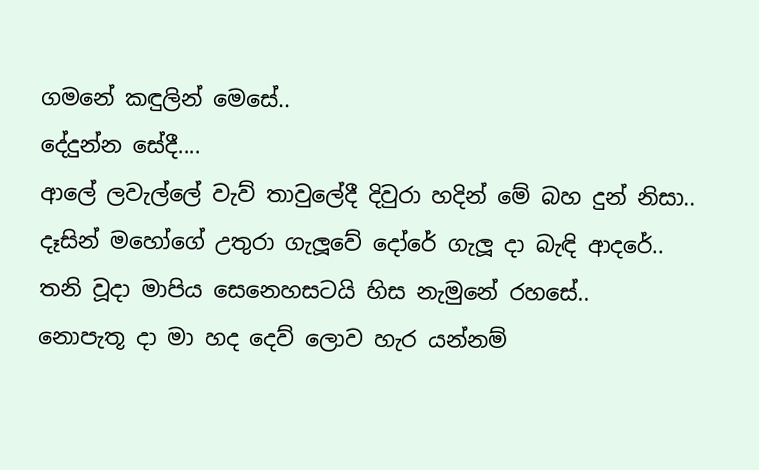ගමනේ කඳුලින් මෙසේ..
දේදුන්න සේදී....
ආලේ ලවැල්ලේ වැව් තාවුලේදී දිවුරා හදින් මේ බහ දුන් නිසා..
දෑසින් මහෝගේ උතුරා ගැලූවේ දෝරේ ගැලූ දා බැඳි ආදරේ..
තනි වූදා මාපිය සෙනෙහසටයි හිස නැමුනේ රහසේ..
නොපැතූ දා මා හද දෙව් ලොව හැර යන්නම්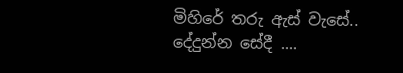මිහිරේ තරු ඇස් වැසේ..
දේදුන්න සේදී ....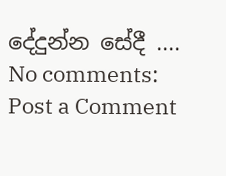දේදුන්න සේදී ....
No comments:
Post a Comment